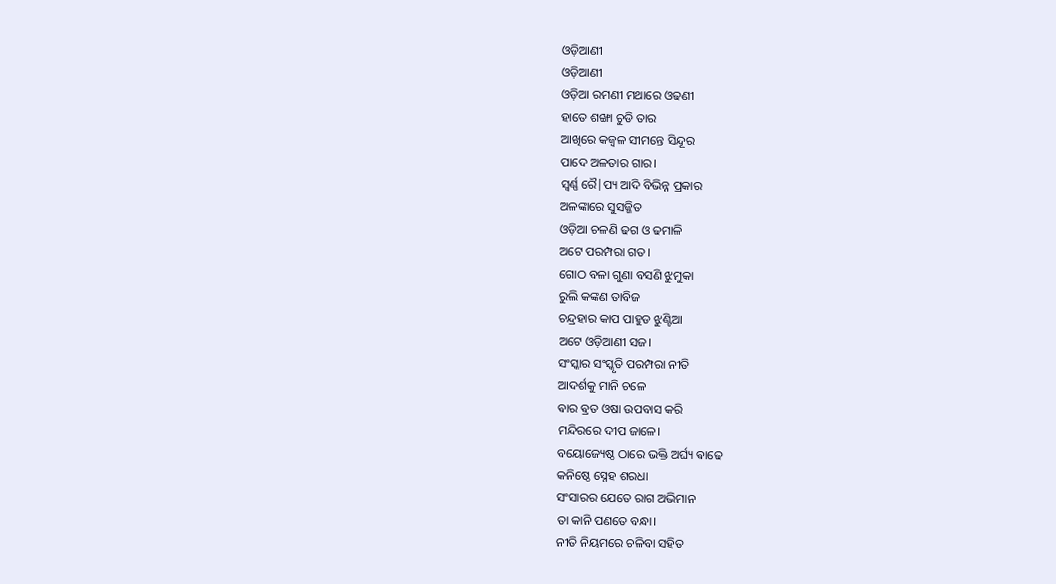ଓଡ଼ିଆଣୀ
ଓଡ଼ିଆଣୀ
ଓଡ଼ିଆ ରମଣୀ ମଥାରେ ଓଢଣୀ
ହାତେ ଶଙ୍ଖା ଚୁଡି ତାର
ଆଖିରେ କଜ୍ଵଳ ସୀମନ୍ତେ ସିନ୍ଦୂର
ପାଦେ ଅଳତାର ଗାର।
ସ୍ୱର୍ଣ୍ଣ ରୈ|ପ୍ୟ ଆଦି ବିଭିନ୍ନ ପ୍ରକାର
ଅଳଙ୍କାରେ ସୁସଜ୍ଜିତ
ଓଡ଼ିଆ ଚଳଣି ଢଗ ଓ ଢମାଳି
ଅଟେ ପରମ୍ପରା ଗତ।
ଗୋଠ ବଳା ଗୁଣା ବସଣି ଝୁମୁକା
ରୁଲି କଙ୍କଣ ତାବିଜ
ଚନ୍ଦ୍ରହାର କାପ ପାହୁଡ ଝୁଣ୍ଟିଆ
ଅଟେ ଓଡ଼ିଆଣୀ ସଜ।
ସଂସ୍କାର ସଂସ୍କୃତି ପରମ୍ପରା ନୀତି
ଆଦର୍ଶକୁ ମାନି ଚଳେ
ଵାର ଵ୍ରତ ଓଷା ଉପବାସ କରି
ମନ୍ଦିରରେ ଦୀପ ଜାଳେ।
ବୟୋଜ୍ୟେଷ୍ଠ ଠାରେ ଭକ୍ତି ଅର୍ଘ୍ୟ ଵାଢେ
କନିଷ୍ଠେ ସ୍ନେହ ଶରଧା
ସଂସାରର ଯେତେ ରାଗ ଅଭିମାନ
ତା କାନି ପଣତେ ବନ୍ଧା।
ନୀତି ନିୟମରେ ଚଳିବା ସହିତ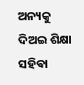ଅନ୍ୟକୁ ଦିଅଇ ଶିକ୍ଷା
ସହିଵା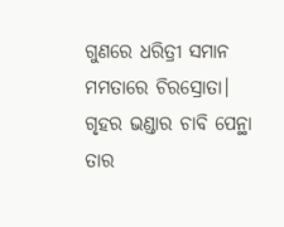ଗୁଣରେ ଧରିତ୍ରୀ ସମାନ
ମମତାରେ ଚିରସ୍ରୋତା।
ଗୃହର ଭଣ୍ଡାର ଚାବି ପେନ୍ଥା ତାର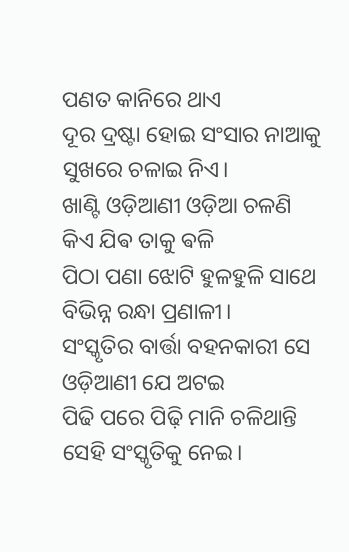ପଣତ କାନିରେ ଥାଏ
ଦୂର ଦ୍ରଷ୍ଟା ହୋଇ ସଂସାର ନାଆକୁ
ସୁଖରେ ଚଳାଇ ନିଏ।
ଖାଣ୍ଟି ଓଡ଼ିଆଣୀ ଓଡ଼ିଆ ଚଳଣି
କିଏ ଯିଵ ତାକୁ ଵଳି
ପିଠା ପଣା ଝୋଟି ହୁଳହୁଳି ସାଥେ
ବିଭିନ୍ନ ରନ୍ଧା ପ୍ରଣାଳୀ।
ସଂସ୍କୃତିର ବାର୍ତ୍ତା ବହନକାରୀ ସେ
ଓଡ଼ିଆଣୀ ଯେ ଅଟଇ
ପିଢି ପରେ ପିଢ଼ି ମାନି ଚଳିଥାନ୍ତି
ସେହି ସଂସ୍କୃତିକୁ ନେଇ।